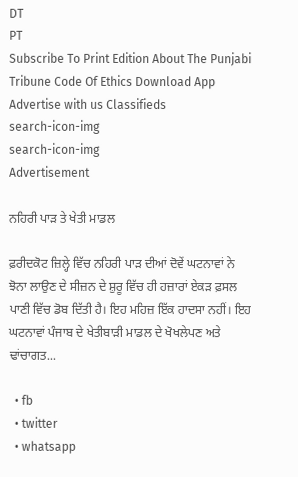DT
PT
Subscribe To Print Edition About The Punjabi Tribune Code Of Ethics Download App Advertise with us Classifieds
search-icon-img
search-icon-img
Advertisement

ਨਹਿਰੀ ਪਾੜ ਤੇ ਖੇਤੀ ਮਾਡਲ

ਫ਼ਰੀਦਕੋਟ ਜ਼ਿਲ੍ਹੇ ਵਿੱਚ ਨਹਿਰੀ ਪਾੜ ਦੀਆਂ ਦੋਵੇਂ ਘਟਨਾਵਾਂ ਨੇ ਝੋਨਾ ਲਾਉਣ ਦੇ ਸੀਜ਼ਨ ਦੇ ਸ਼ੁਰੂ ਵਿੱਚ ਹੀ ਹਜ਼ਾਰਾਂ ਏਕੜ ਫ਼ਸਲ ਪਾਣੀ ਵਿੱਚ ਡੋਬ ਦਿੱਤੀ ਹੈ। ਇਹ ਮਹਿਜ਼ ਇੱਕ ਹਾਦਸਾ ਨਹੀਂ। ਇਹ ਘਟਨਾਵਾਂ ਪੰਜਾਬ ਦੇ ਖੇਤੀਬਾੜੀ ਮਾਡਲ ਦੇ ਖੋਖਲੇਪਣ ਅਤੇ ਢਾਂਚਾਗਤ...

  • fb
  • twitter
  • whatsapp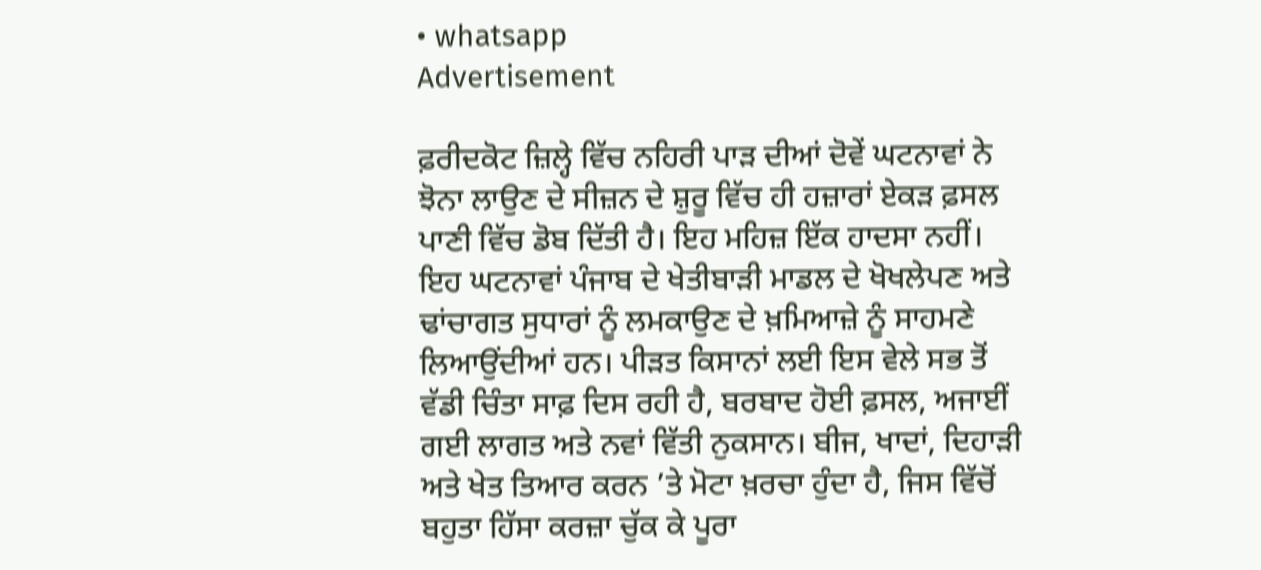• whatsapp
Advertisement

ਫ਼ਰੀਦਕੋਟ ਜ਼ਿਲ੍ਹੇ ਵਿੱਚ ਨਹਿਰੀ ਪਾੜ ਦੀਆਂ ਦੋਵੇਂ ਘਟਨਾਵਾਂ ਨੇ ਝੋਨਾ ਲਾਉਣ ਦੇ ਸੀਜ਼ਨ ਦੇ ਸ਼ੁਰੂ ਵਿੱਚ ਹੀ ਹਜ਼ਾਰਾਂ ਏਕੜ ਫ਼ਸਲ ਪਾਣੀ ਵਿੱਚ ਡੋਬ ਦਿੱਤੀ ਹੈ। ਇਹ ਮਹਿਜ਼ ਇੱਕ ਹਾਦਸਾ ਨਹੀਂ। ਇਹ ਘਟਨਾਵਾਂ ਪੰਜਾਬ ਦੇ ਖੇਤੀਬਾੜੀ ਮਾਡਲ ਦੇ ਖੋਖਲੇਪਣ ਅਤੇ ਢਾਂਚਾਗਤ ਸੁਧਾਰਾਂ ਨੂੰ ਲਮਕਾਉਣ ਦੇ ਖ਼ਮਿਆਜ਼ੇ ਨੂੰ ਸਾਹਮਣੇ ਲਿਆਉਂਦੀਆਂ ਹਨ। ਪੀੜਤ ਕਿਸਾਨਾਂ ਲਈ ਇਸ ਵੇਲੇ ਸਭ ਤੋਂ ਵੱਡੀ ਚਿੰਤਾ ਸਾਫ਼ ਦਿਸ ਰਹੀ ਹੈ, ਬਰਬਾਦ ਹੋਈ ਫ਼ਸਲ, ਅਜਾਈਂ ਗਈ ਲਾਗਤ ਅਤੇ ਨਵਾਂ ਵਿੱਤੀ ਨੁਕਸਾਨ। ਬੀਜ, ਖਾਦਾਂ, ਦਿਹਾੜੀ ਅਤੇ ਖੇਤ ਤਿਆਰ ਕਰਨ ’ਤੇ ਮੋਟਾ ਖ਼ਰਚਾ ਹੁੰਦਾ ਹੈ, ਜਿਸ ਵਿੱਚੋਂ ਬਹੁਤਾ ਹਿੱਸਾ ਕਰਜ਼ਾ ਚੁੱਕ ਕੇ ਪੂਰਾ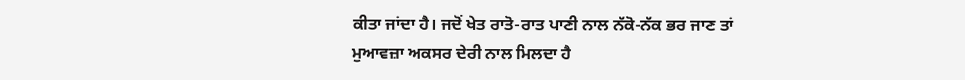ਕੀਤਾ ਜਾਂਦਾ ਹੈ। ਜਦੋਂ ਖੇਤ ਰਾਤੋ-ਰਾਤ ਪਾਣੀ ਨਾਲ ਨੱਕੋ-ਨੱਕ ਭਰ ਜਾਣ ਤਾਂ ਮੁਆਵਜ਼ਾ ਅਕਸਰ ਦੇਰੀ ਨਾਲ ਮਿਲਦਾ ਹੈ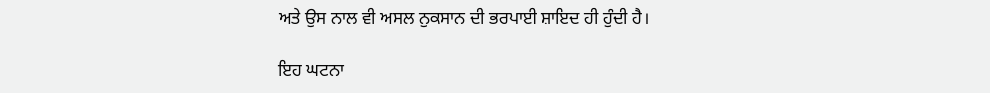ਅਤੇ ਉਸ ਨਾਲ ਵੀ ਅਸਲ ਨੁਕਸਾਨ ਦੀ ਭਰਪਾਈ ਸ਼ਾਇਦ ਹੀ ਹੁੰਦੀ ਹੈ।

ਇਹ ਘਟਨਾ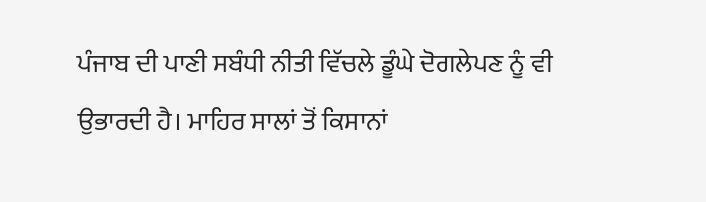ਪੰਜਾਬ ਦੀ ਪਾਣੀ ਸਬੰਧੀ ਨੀਤੀ ਵਿੱਚਲੇ ਡੂੰਘੇ ਦੋਗਲੇਪਣ ਨੂੰ ਵੀ ਉਭਾਰਦੀ ਹੈ। ਮਾਹਿਰ ਸਾਲਾਂ ਤੋਂ ਕਿਸਾਨਾਂ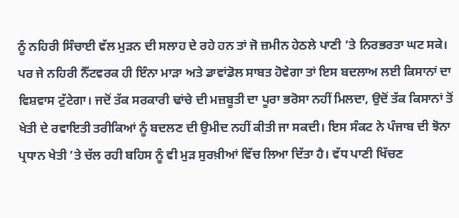ਨੂੰ ਨਹਿਰੀ ਸਿੰਚਾਈ ਵੱਲ ਮੁੜਨ ਦੀ ਸਲਾਹ ਦੇ ਰਹੇ ਹਨ ਤਾਂ ਜੋ ਜ਼ਮੀਨ ਹੇਠਲੇ ਪਾਣੀ ’ਤੇ ਨਿਰਭਰਤਾ ਘਟ ਸਕੇ। ਪਰ ਜੇ ਨਹਿਰੀ ਨੈੱਟਵਰਕ ਹੀ ਇੰਨਾ ਮਾੜਾ ਅਤੇ ਡਾਵਾਂਡੋਲ ਸਾਬਤ ਹੋਵੇਗਾ ਤਾਂ ਇਸ ਬਦਲਾਅ ਲਈ ਕਿਸਾਨਾਂ ਦਾ ਵਿਸ਼ਵਾਸ ਟੁੱਟੇਗਾ। ਜਦੋਂ ਤੱਕ ਸਰਕਾਰੀ ਢਾਂਚੇ ਦੀ ਮਜ਼ਬੂਤੀ ਦਾ ਪੂਰਾ ਭਰੋਸਾ ਨਹੀਂ ਮਿਲਦਾ, ਉਦੋਂ ਤੱਕ ਕਿਸਾਨਾਂ ਤੋਂ ਖੇਤੀ ਦੇ ਰਵਾਇਤੀ ਤਰੀਕਿਆਂ ਨੂੰ ਬਦਲਣ ਦੀ ਉਮੀਦ ਨਹੀਂ ਕੀਤੀ ਜਾ ਸਕਦੀ। ਇਸ ਸੰਕਟ ਨੇ ਪੰਜਾਬ ਦੀ ਝੋਨਾ ਪ੍ਰਧਾਨ ਖੇਤੀ ’ਤੇ ਚੱਲ ਰਹੀ ਬਹਿਸ ਨੂੰ ਵੀ ਮੁੜ ਸੁਰਖ਼ੀਆਂ ਵਿੱਚ ਲਿਆ ਦਿੱਤਾ ਹੈ। ਵੱਧ ਪਾਣੀ ਖਿੱਚਣ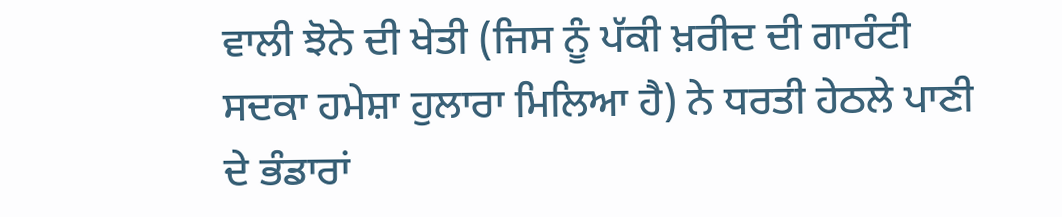ਵਾਲੀ ਝੋਨੇ ਦੀ ਖੇਤੀ (ਜਿਸ ਨੂੰ ਪੱਕੀ ਖ਼ਰੀਦ ਦੀ ਗਾਰੰਟੀ ਸਦਕਾ ਹਮੇਸ਼ਾ ਹੁਲਾਰਾ ਮਿਲਿਆ ਹੈ) ਨੇ ਧਰਤੀ ਹੇਠਲੇ ਪਾਣੀ ਦੇ ਭੰਡਾਰਾਂ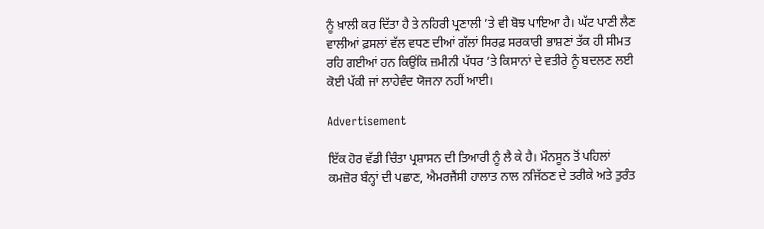ਨੂੰ ਖ਼ਾਲੀ ਕਰ ਦਿੱਤਾ ਹੈ ਤੇ ਨਹਿਰੀ ਪ੍ਰਣਾਲੀ ’ਤੇ ਵੀ ਬੋਝ ਪਾਇਆ ਹੈ। ਘੱਟ ਪਾਣੀ ਲੈਣ ਵਾਲੀਆਂ ਫ਼ਸਲਾਂ ਵੱਲ ਵਧਣ ਦੀਆਂ ਗੱਲਾਂ ਸਿਰਫ਼ ਸਰਕਾਰੀ ਭਾਸ਼ਣਾਂ ਤੱਕ ਹੀ ਸੀਮਤ ਰਹਿ ਗਈਆਂ ਹਨ ਕਿਉਂਕਿ ਜ਼ਮੀਨੀ ਪੱਧਰ ’ਤੇ ਕਿਸਾਨਾਂ ਦੇ ਵਤੀਰੇ ਨੂੰ ਬਦਲਣ ਲਈ ਕੋਈ ਪੱਕੀ ਜਾਂ ਲਾਹੇਵੰਦ ਯੋਜਨਾ ਨਹੀਂ ਆਈ।

Advertisement

ਇੱਕ ਹੋਰ ਵੱਡੀ ਚਿੰਤਾ ਪ੍ਰਸ਼ਾਸਨ ਦੀ ਤਿਆਰੀ ਨੂੰ ਲੈ ਕੇ ਹੈ। ਮੌਨਸੂਨ ਤੋਂ ਪਹਿਲਾਂ ਕਮਜ਼ੋਰ ਬੰਨ੍ਹਾਂ ਦੀ ਪਛਾਣ, ਐਮਰਜੈਂਸੀ ਹਾਲਾਤ ਨਾਲ ਨਜਿੱਠਣ ਦੇ ਤਰੀਕੇ ਅਤੇ ਤੁਰੰਤ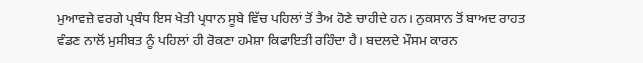ਮੁਆਵਜ਼ੇ ਵਰਗੇ ਪ੍ਰਬੰਧ ਇਸ ਖੇਤੀ ਪ੍ਰਧਾਨ ਸੂਬੇ ਵਿੱਚ ਪਹਿਲਾਂ ਤੋਂ ਤੈਅ ਹੋਣੇ ਚਾਹੀਦੇ ਹਨ। ਨੁਕਸਾਨ ਤੋਂ ਬਾਅਦ ਰਾਹਤ ਵੰਡਣ ਨਾਲੋਂ ਮੁਸੀਬਤ ਨੂੰ ਪਹਿਲਾਂ ਹੀ ਰੋਕਣਾ ਹਮੇਸ਼ਾ ਕਿਫਾਇਤੀ ਰਹਿੰਦਾ ਹੈ। ਬਦਲਦੇ ਮੌਸਮ ਕਾਰਨ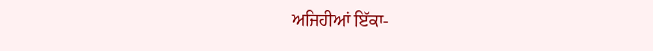ਅਜਿਹੀਆਂ ਇੱਕਾ-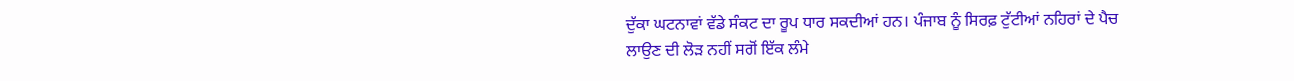ਦੁੱਕਾ ਘਟਨਾਵਾਂ ਵੱਡੇ ਸੰਕਟ ਦਾ ਰੂਪ ਧਾਰ ਸਕਦੀਆਂ ਹਨ। ਪੰਜਾਬ ਨੂੰ ਸਿਰਫ਼ ਟੁੱਟੀਆਂ ਨਹਿਰਾਂ ਦੇ ਪੈਚ ਲਾਉਣ ਦੀ ਲੋੜ ਨਹੀਂ ਸਗੋਂ ਇੱਕ ਲੰਮੇ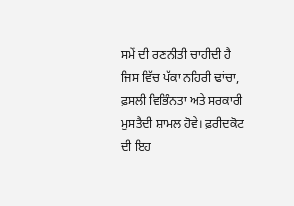ਸਮੇਂ ਦੀ ਰਣਨੀਤੀ ਚਾਹੀਦੀ ਹੈ ਜਿਸ ਵਿੱਚ ਪੱਕਾ ਨਹਿਰੀ ਢਾਂਚਾ, ਫ਼ਸਲੀ ਵਿਭਿੰਨਤਾ ਅਤੇ ਸਰਕਾਰੀ ਮੁਸਤੈਦੀ ਸ਼ਾਮਲ ਹੋਵੇ। ਫ਼ਰੀਦਕੋਟ ਦੀ ਇਹ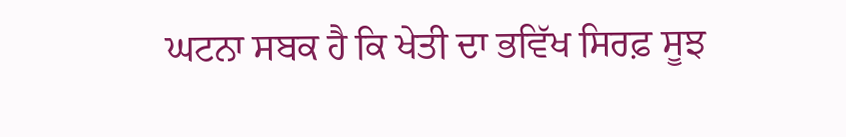ਘਟਨਾ ਸਬਕ ਹੈ ਕਿ ਖੇਤੀ ਦਾ ਭਵਿੱਖ ਸਿਰਫ਼ ਸੂਝ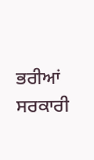ਭਰੀਆਂ ਸਰਕਾਰੀ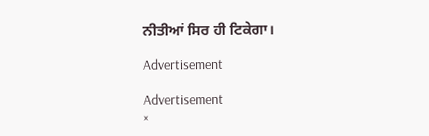ਨੀਤੀਆਂ ਸਿਰ ਹੀ ਟਿਕੇਗਾ।

Advertisement

Advertisement
×